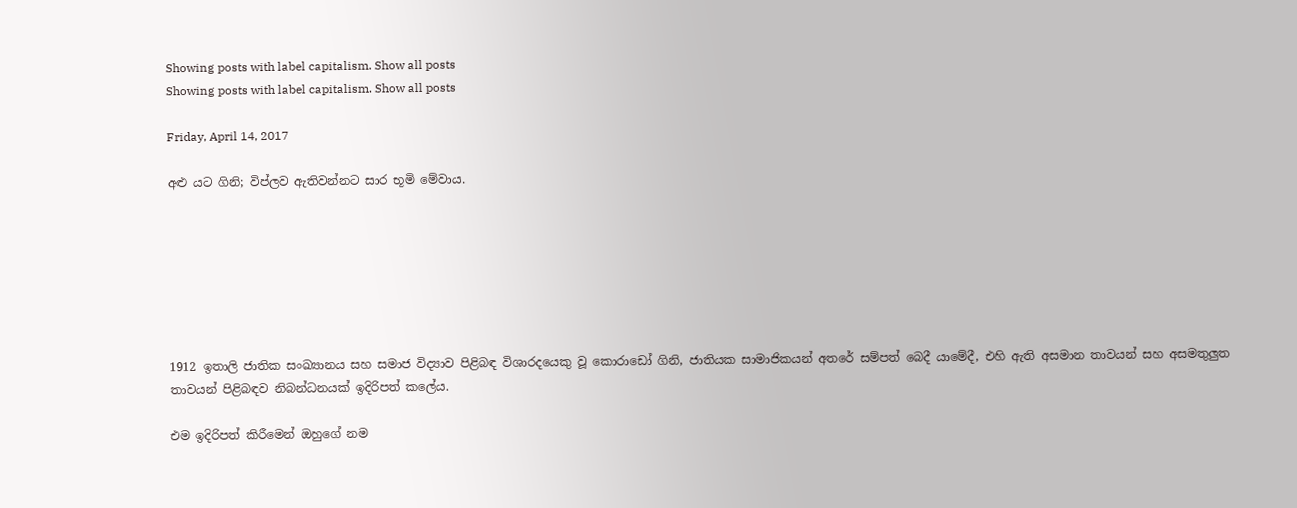Showing posts with label capitalism. Show all posts
Showing posts with label capitalism. Show all posts

Friday, April 14, 2017

අළු යට ගිනි; විප්ලව ඇතිවන්නට සාර භූමි මේවාය.







1912 ඉතාලි ජාතික සංඛ්‍යානය සහ සමාජ විද්‍යාව පිළිබඳ විශාරදයෙකු වූ කොරාඩෝ ගිනි, ජාතියක සාමාජිකයන් අතරේ සම්පත් බෙදී යාමේදී, එහි ඇති අසමාන තාවයන් සහ අසමතුලුත තාවයන් පිළිබඳව නිබන්ධනයක් ඉදිරිපත් කලේය.

එම ඉදිරිපත් කිරීමෙන් ඔහුගේ නම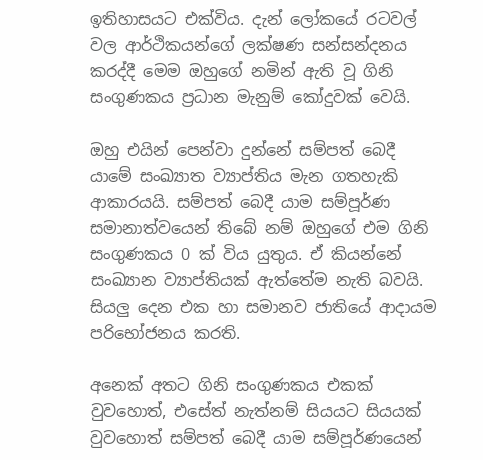ඉතිහාසයට එක්විය. දැන් ලෝකයේ රටවල් වල ආර්ථිකයන්ගේ ලක්ෂණ සන්සන්දනය කරද්දී මෙම ඔහුගේ නමින් ඇති වූ ගිනි සංගුණකය ප්‍රධාන මැනුම් කෝදුවක් වෙයි.

ඔහු එයින් පෙන්වා දුන්නේ සම්පත් බෙදී යාමේ සංඛ්‍යාත ව්‍යාප්තිය මැන ගතහැකි ආකාරයයි. සම්පත් බෙදී යාම සම්පූර්ණ සමානාත්වයෙන් තිබේ නම් ඔහුගේ එම ගිනි සංගුණකය 0 ක් විය යුතුය. ඒ කියන්නේ සංඛ්‍යාන ව්‍යාප්තියක් ඇත්තේම නැති බවයි. සියලු දෙන එක හා සමානව ජාතියේ ආදායම පරිභෝජනය කරති.

අනෙක් අතට ගිනි සංගුණකය එකක් වුවහොත්, එසේත් නැත්නම් සියයට සියයක් වුවහොත් සම්පත් බෙදී යාම සම්පූර්ණයෙන්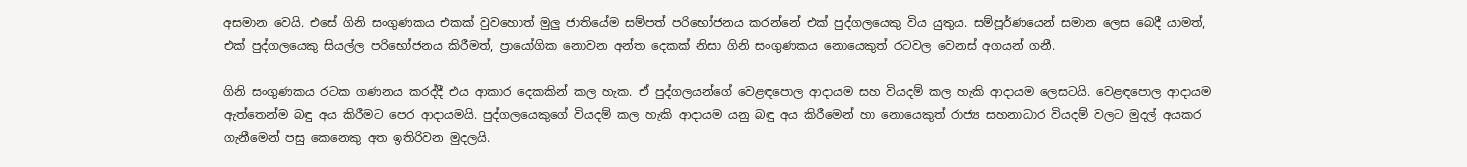අසමාන වෙයි. එසේ ගිනි සංගුණකය එකක් වුවහොත් මුලු ජාතියේම සම්පත් පරිභෝජනය කරන්නේ එක් පුද්ගලයෙකු විය යුතුය. සම්පූර්ණයෙන් සමාන ලෙස බෙදී යාමත්, එක් පුද්ගලයෙකු සියල්ල පරිභෝජනය කිරීමත්, ප්‍රායෝගික නොවන අන්ත දෙකක් නිසා ගිනි සංගුණකය නොයෙකුත් රටවල වෙනස් අගයන් ගනී.

ගිනි සංගුණකය රටක ගණනය කරද්දී එය ආකාර දෙකකින් කල හැක. ඒ පුද්ගලයන්ගේ වෙළඳපොල ආදායම සහ වියදම් කල හැකි ආදායම ලෙසටයි. වෙළඳපොල ආදායම ඇත්තෙන්ම බඳු අය කිරීමට පෙර ආදායමයි. පුද්ගලයෙකුගේ වියදම් කල හැකි ආදායම යනු බඳු අය කිරීමෙන් හා නොයෙකුත් රාජ්‍ය සහනාධාර වියදම් වලට මුදල් අයකර ගැනීමෙන් පසු කෙනෙකු අත ඉතිරිවන මුදලයි.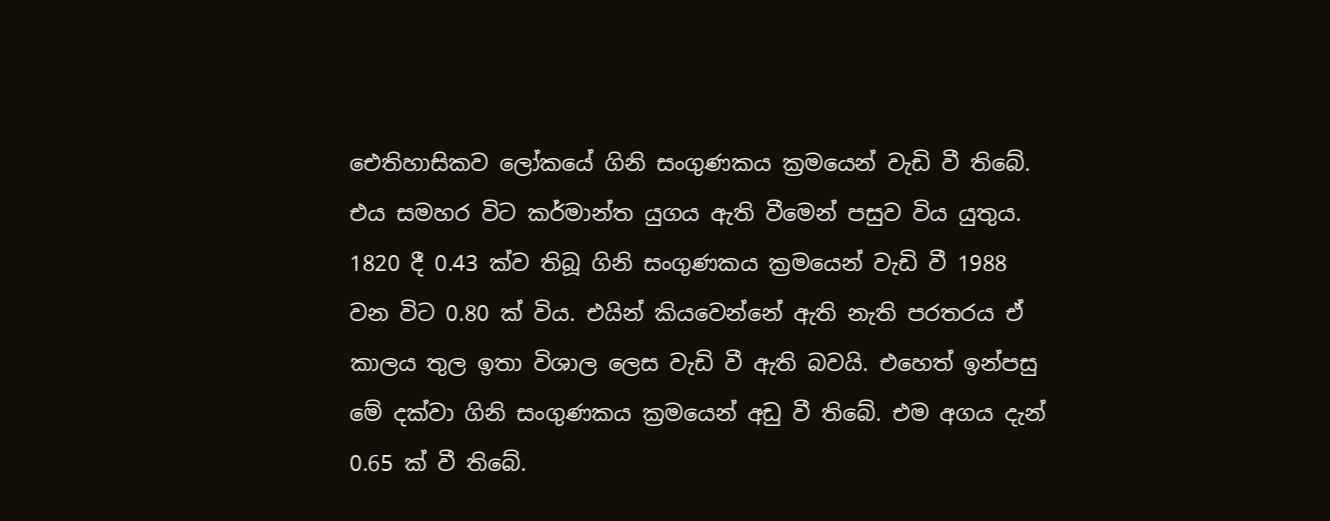ඓතිහාසිකව ලෝකයේ ගිනි සංගුණකය ක්‍රමයෙන් වැඩි වී තිබේ. එය සමහර විට කර්මාන්ත යුගය ඇති වීමෙන් පසුව විය යුතුය. 1820 දී 0.43 ක්ව තිබූ ගිනි සංගුණකය ක්‍රමයෙන් වැඩි වී 1988 වන විට 0.80 ක් විය. එයින් කියවෙන්නේ ඇති නැති පරතරය ඒ කාලය තුල ඉතා විශාල ලෙස වැඩි වී ඇති බවයි. එහෙත් ඉන්පසු මේ දක්වා ගිනි සංගුණකය ක්‍රමයෙන් අඩු වී තිබේ. එම අගය දැන් 0.65 ක් වී තිබේ.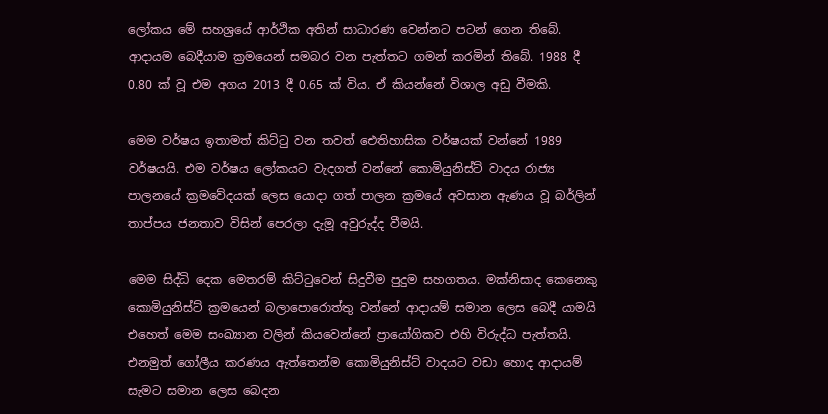ලෝකය මේ සහශ්‍රයේ ආර්ථික අතින් සාධාරණ වෙන්නට පටන් ගෙන තිබේ. ආදායම බෙදීයාම ක්‍රමයෙන් සමබර වන පැත්තට ගමන් කරමින් තිබේ. 1988 දී  0.80 ක් වූ එම අගය 2013 දී 0.65 ක් විය. ඒ කියන්නේ විශාල අඩු වීමකි.

මෙම වර්ෂය ඉතාමත් කිට්ටු වන තවත් ඓතිහාසික වර්ෂයක් වන්නේ 1989 වර්ෂයයි. එම වර්ෂය ලෝකයට වැදගත් වන්නේ කොමියුනිස්ට් වාදය රාජ්‍ය පාලනයේ ක්‍රමවේදයක් ලෙස යොදා ගත් පාලන ක්‍රමයේ අවසාන ඇණය වූ බර්ලින් තාප්පය ජනතාව විසින් පෙරලා දැමූ අවුරුද්ද වීමයි.

මෙම සිද්ධි දෙක මෙතරම් කිට්ටුවෙන් සිදුවීම පුදුම සහගතය. මක්නිසාද කෙනෙකු කොමියුනිස්ට් ක්‍රමයෙන් බලාපොරොත්තු වන්නේ ආදායම් සමාන ලෙස බෙදී යාමයි එහෙත් මෙම සංඛ්‍යාන වලින් කියවෙන්නේ ප්‍රායෝගිකව එහි විරුද්ධ පැත්තයි. එනමුත් ගෝලීය කරණය ඇත්තෙන්ම කොමියුනිස්ට් වාදයට වඩා හොද ආදායම් සැමට සමාන ලෙස බෙදන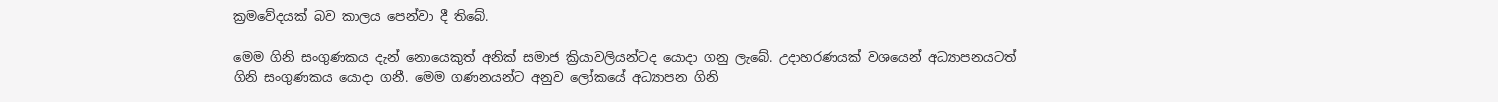ක්‍රමවේදයක් බව කාලය පෙන්වා දී තිබේ.

මෙම ගිනි සංගුණකය දැන් නොයෙකුත් අනික් සමාජ ක්‍රියාවලියන්ටද යොදා ගනු ලැබේ. උදාහරණයක් වශයෙන් අධ්‍යාපනයටත් ගිනි සංගුණකය යොදා ගනී. මෙම ගණනයන්ට අනුව ලෝකයේ අධ්‍යාපන ගිනි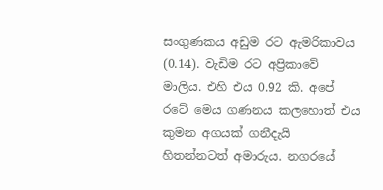සංගුණකය අඩුම රට ඇමරිකාවය (0.14). වැඩිම රට අප්‍රිකාවේ මාලිය. එහි එය 0.92 කි. අපේ රටේ මෙය ගණනය කලහොත් එය කුමන අගයක් ගනීදැයි හිතන්නටත් අමාරුය. නගරයේ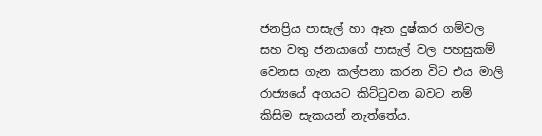ජනප්‍රිය පාසැල් හා ඈත දුෂ්කර ගම්වල සහ වතු ජනයාගේ පාසැල් වල පහසුකම් වෙනස ගැන කල්පනා කරන විට එය මාලි රාජ්‍යයේ අගයට කිට්ටුවන බවට නම් කිසිම සැකයන් නැත්තේය.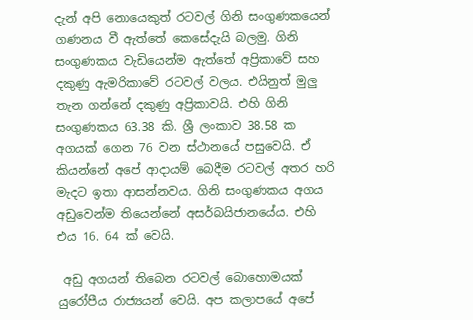දැන් අපි නොයෙකුත් රටවල් ගිනි සංගුණකයෙන් ගණනය වී ඇත්තේ කෙසේදැයි බලමු. ගිනි සංගුණකය වැඩියෙන්ම ඇත්තේ අප්‍රිකාවේ සහ දකුණු ඇමරිකාවේ රටවල් වලය. එයිනුත් මුලු තැන ගන්නේ දකුණු අප්‍රිකාවයි. එහි ගිනි සංගුණකය 63.38 කි. ශ්‍රී ලංකාව 38.58 ක අගයක් ගෙන 76 වන ස්ථානයේ පසුවෙයි. ඒ කියන්නේ අපේ ආදායම් බෙදීම රටවල් අතර හරි මැදට ඉතා ආසන්නවය. ගිනි සංගුණකය අගය අඩුවෙන්ම තියෙන්නේ අසර්බයිජානයේය. එහි එය 16. 64 ක් වෙයි.

 අඩු අගයන් තිබෙන රටවල් බොහොමයක් යුරෝපීය රාජ්‍යයන් වෙයි. අප කලාපයේ අපේ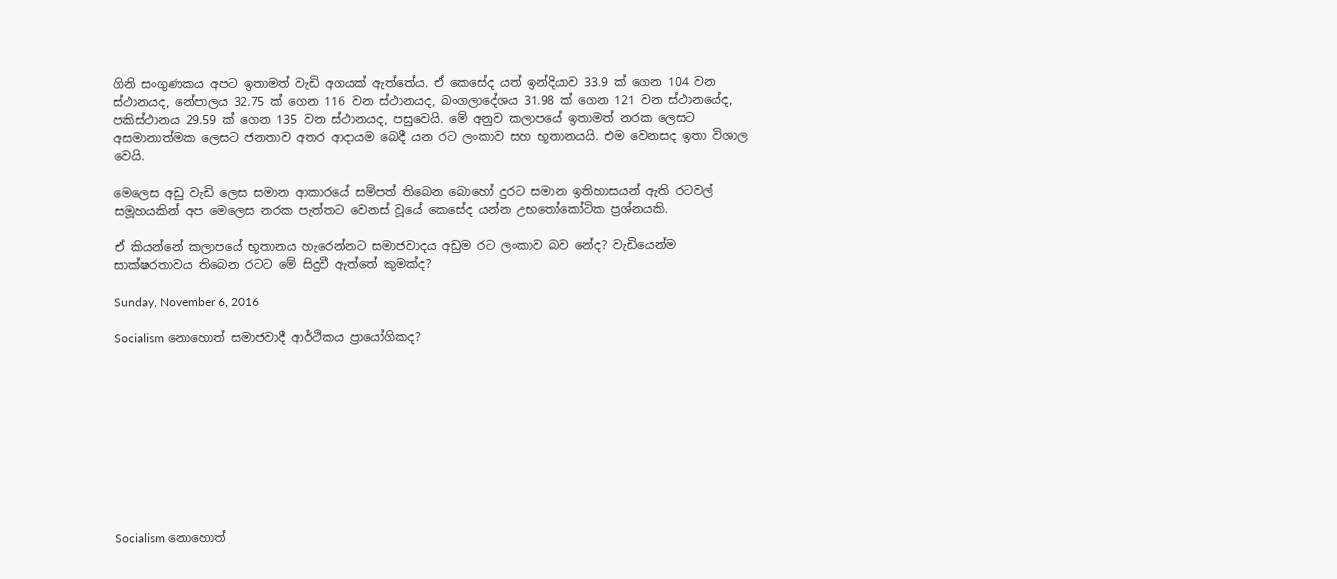ගිනි සංගුණකය අපට ඉතාමත් වැඩි අගයක් ඇත්තේය. ඒ කෙසේද යත් ඉන්දියාව 33.9 ක් ගෙන 104 වන ස්ථානයද, නේපාලය 32.75 ක් ගෙන 116 වන ස්ථානයද, බංගලාදේශය 31.98 ක් ගෙන 121 වන ස්ථානයේද, පකිස්ථානය 29.59 ක් ගෙන 135 වන ස්ථානයද, පසුවෙයි. මේ අනුව කලාපයේ ඉතාමත් නරක ලෙසට අසමානාත්මක ලෙසට ජනතාව අතර ආදායම බෙදී යන රට ලංකාව සහ භූතානයයි. එම වෙනසද ඉතා විශාල වෙයි.

මෙලෙස අඩු වැඩි ලෙස සමාන ආකාරයේ සම්පත් තිබෙන බොහෝ දුරට සමාන ඉතිහාසයන් ඇති රටවල් සමූහයකින් අප මෙලෙස නරක පැත්තට වෙනස් වූයේ කෙසේද යන්න උභතෝකෝටික ප්‍රශ්නයකි.

ඒ කියන්නේ කලාපයේ භූතානය හැරෙන්නට සමාජවාදය අඩුම රට ලංකාව බව නේද? වැඩියෙන්ම සාක්ෂරතාවය තිබෙන රටට මේ සිදුවී ඇත්තේ කුමක්ද?

Sunday, November 6, 2016

Socialism නොහොත් සමාජවාදී ආර්ථිකය ප්‍රායෝගිකද?










Socialism නොහොත්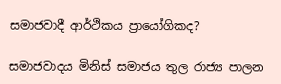සමාජවාදී ආර්ථිකය ප්‍රායෝගිකද?

සමාජවාදය මිනිස් සමාජය තුල රාජ්‍ය පාලන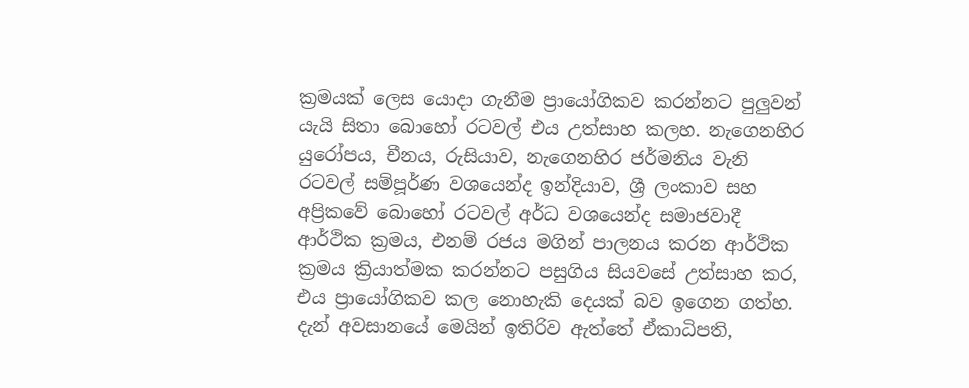ක්‍රමයක් ලෙස යොදා ගැනීම ප්‍රායෝගිකව කරන්නට පුලුවන් යැයි සිතා බොහෝ රටවල් එය උත්සාහ කලහ. නැගෙනහිර යුරෝපය, චීනය, රුසියාව, නැගෙනහිර ජර්මනිය වැනි රටවල් සම්පූර්ණ වශයෙන්ද ඉන්දියාව, ශ්‍රී ලංකාව සහ අප්‍රිකවේ බොහෝ රටවල් අර්ධ වශයෙන්ද සමාජවාදී ආර්ථික ක්‍රමය, එනම් රජය මගින් පාලනය කරන ආර්ථික ක්‍රමය ක්‍රියාත්මක කරන්නට පසුගිය සියවසේ උත්සාහ කර, එය ප්‍රායෝගිකව කල නොහැකි දෙයක් බව ඉගෙන ගත්හ. දැන් අවසානයේ මෙයින් ඉතිරිව ඇත්තේ ඒකාධිපති,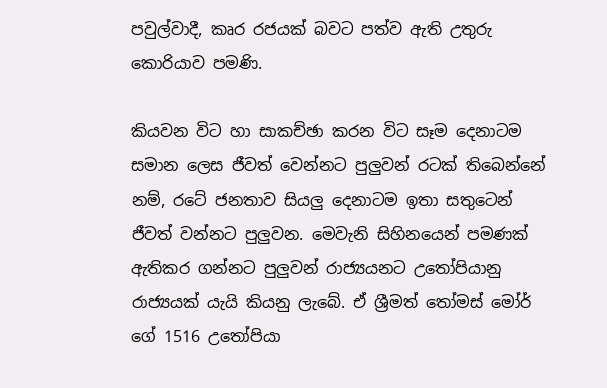පවුල්වාදී, කෘර රජයක් බවට පත්ව ඇති උතුරු කොරියාව පමණි.

කියවන විට හා සාකච්ඡා කරන විට සෑම දෙනාටම සමාන ලෙස ජීවත් වෙන්නට පුලුවන් රටක් තිබෙන්නේ නම්, රටේ ජනතාව සියලු දෙනාටම ඉතා සතුටෙන් ජීවත් වන්නට පුලුවන. මෙවැනි සිහිනයෙන් පමණක් ඇතිකර ගන්නට පුලුවන් රාජ්‍යයනට උතෝපියානු රාජ්‍යයක් යැයි කියනු ලැබේ. ඒ ශ්‍රීමත් තෝමස් මෝර් ගේ 1516 උතෝපියා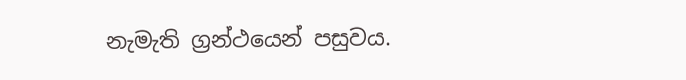නැමැති ග්‍රන්ථයෙන් පසුවය.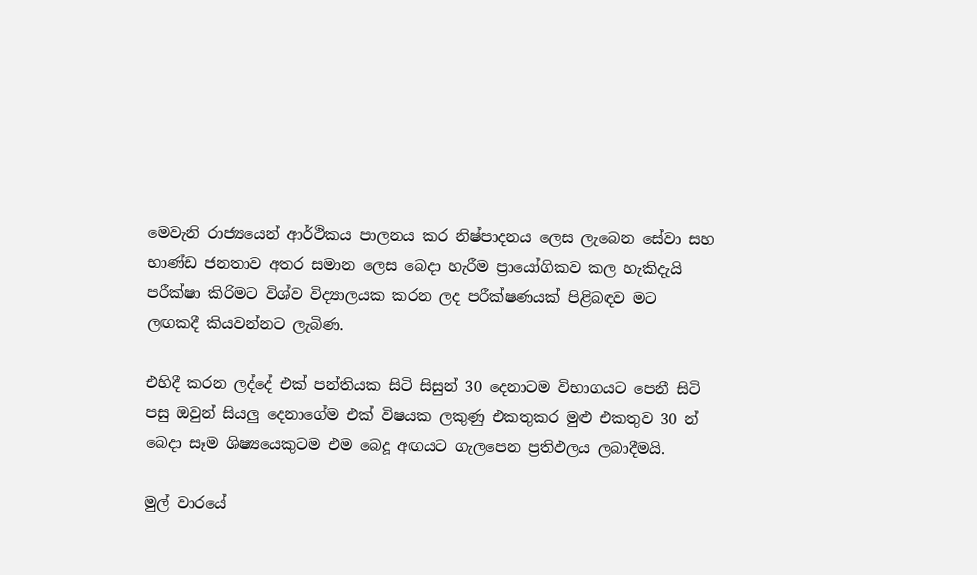මෙවැනි රාජ්‍යයෙන් ආර්ථිකය පාලනය කර නිෂ්පාදනය ලෙස ලැබෙන සේවා සහ භාණ්ඩ ජනතාව අතර සමාන ලෙස බෙදා හැරීම ප්‍රායෝගිකව කල හැකිදැයි පරීක්ෂා කිරිමට විශ්ව විද්‍යාලයක කරන ලද පරීක්ෂණයක් පිළිබඳව මට ලඟකදී කියවන්නට ලැබිණ.

එහිදී කරන ලද්දේ එක් පන්තියක සිටි සිසුන් 30 දෙනාටම විභාගයට පෙනී සිටි පසු ඔවුන් සියලු දෙනාගේම එක් විෂයක ලකුණු එකතුකර මුළු එකතුව 30 න් බෙදා සෑම ශිෂ්‍යයෙකුටම එම බෙදූ අඟයට ගැලපෙන ප්‍රතිඵලය ලබාදීමයි.

මුල් වාරයේ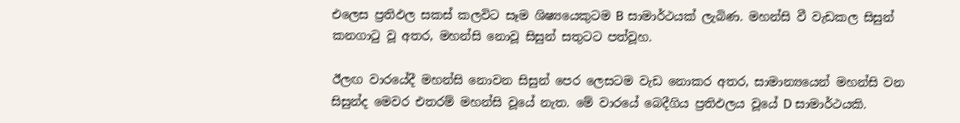එලෙස ප්‍රතිඵල සකස් කලවිට සෑම ශිෂ්‍යයෙකුටම B සාමාර්ථයක් ලැබිණ. මහන්සි වී වැඩකල සිසුන් කනගාටු වූ අතර, මහන්සි නොවූ සිසුන් සතුටට පත්වූහ.

ඊලඟ වාරයේදී මහන්සි නොවන සිසුන් පෙර ලෙසටම වැඩ නොකර අතර, සාමාන්‍යයෙන් මහන්සි වන සිසුන්ද මෙවර එතරම් මහන්සි වූයේ නැත. මේ වාරයේ බෙදීගිය ප්‍රතිඵලය වූයේ D සාමාර්ථයකි.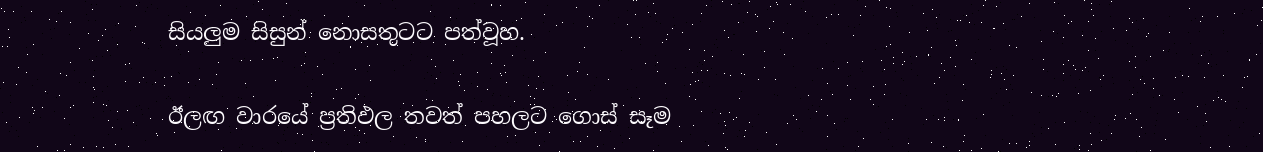සියලුම සිසුන් නොසතුටට පත්වූහ.

ඊලඟ වාරයේ ප්‍රතිඵල තවත් පහලට ගොස් සෑම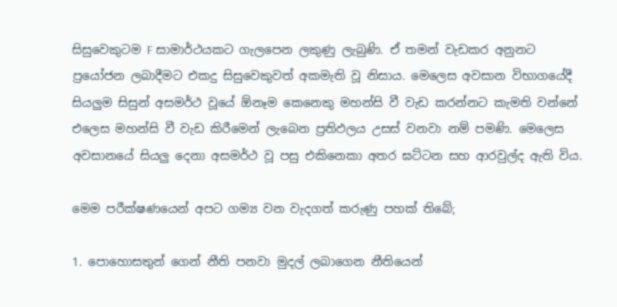සිසුවෙකුටම F සාමාර්ථයකට ගැලපෙන ලකුණු ලැබුණි. ඒ තමන් වැඩකර අනුනට ප්‍රයෝජන ලබාදීමට එකදු සිසුවෙකුවත් අකමැති වූ නිසාය. මෙලෙස අවසාන විභාගයේදී සියලුම සිසුන් අසමර්ථ වූයේ ඕනෑම කෙනෙකු මහන්සි වී වැඩ කරන්නට කැමති වන්නේ එලෙස මහන්සි වී වැඩ කිරීමෙන් ලැබෙන ප්‍රතිඵලය උසස් වනවා නම් පමණි. මෙලෙස අවසානයේ සියලු දෙනා අසමර්ථ වූ පසු එකිනෙකා අතර ඝට්ටන සහ ආරවුල්ද ඇති විය.

මෙම පරීක්ෂණයෙන් අපට ගම්‍ය වන වැදගත් කරුණු පහක් තිබේ;

1. පොහොසතුන් ගෙන් නීති පනවා මුදල් ලබාගෙන නීතියෙන්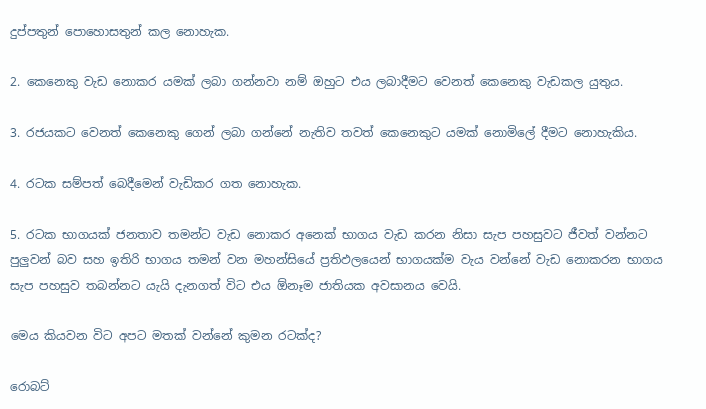දුප්පතුන් පොහොසතුන් කල නොහැක.

2. කෙනෙකු වැඩ නොකර යමක් ලබා ගන්නවා නම් ඔහුට එය ලබාදීමට වෙනත් කෙනෙකු වැඩකල යුතුය.

3. රජයකට වෙනත් කෙනෙකු ගෙන් ලබා ගන්නේ නැතිව තවත් කෙනෙකුට යමක් නොමිලේ දීමට නොහැකිය.

4. රටක සම්පත් බෙදීමෙන් වැඩිකර ගත නොහැක.

5. රටක භාගයක් ජනතාව තමන්ට වැඩ නොකර අනෙක් භාගය වැඩ කරන නිසා සැප පහසුවට ජීවත් වන්නට පුලුවන් බව සහ ඉතිරි භාගය තමන් වන මහන්සියේ ප්‍රතිඵලයෙන් භාගයක්ම වැය වන්නේ වැඩ නොකරන භාගය සැප පහසුව තබන්නට යැයි දැනගත් විට එය ඕනෑම ජාතියක අවසානය වෙයි.

මෙය කියවන විට අපට මතක් වන්නේ කුමන රටක්ද?

රොබට්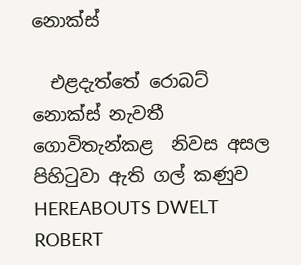නොක්ස්

  එළදැත්තේ රොබට් නොක්ස් නැවතී ගොවිතැන්කළ  නිවස අසල පිහිටුවා ඇති ගල් කණුව HEREABOUTS DWELT ROBERT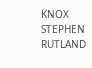KNOX STEPHEN RUTLAND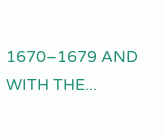1670–1679 AND WITH THE...